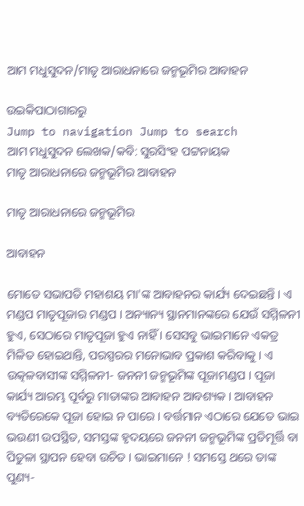ଆମ ମଧୁସୁଦନ/ମାତୃ ଆରାଧନାରେ ଜନ୍ମଭୂମିର ଆବାହନ

ଉଇକିପାଠାଗାର‌ରୁ
Jump to navigation Jump to search
ଆମ ମଧୁସୁଦନ ଲେଖକ/କବି: ସୁରସିଂହ ପଟ୍ଟନାୟକ
ମାତୃ ଆରାଧନାରେ ଜନ୍ମଭୂମିର ଆବାହନ

ମାତୃ ଆରାଧନାରେ ଜନ୍ମଭୂମିର

ଆବାହନ

ମୋତେ ସଭାପତି ମହାଶୟ ମା'ଙ୍କ ଆବାହନର କାର୍ଯ୍ୟ ଦେଇଛନ୍ତି । ଏ ମଣ୍ଡପ ମାତୃପୂଜାର ମଣ୍ଡପ । ଅନ୍ୟାନ୍ୟ ସ୍ଥାନମାନଙ୍କରେ ଯେଉଁ ସମ୍ମିଳନୀ ହୁଏ, ସେଠାରେ ମାତୃପୂଜା ହୁଏ ନାହିଁ । ସେସବୁ ଭାଇମାନେ ଏକତ୍ର ମିଳିତ ହୋଇଥାନ୍ତି, ପରସ୍ପରର ମନୋଭାବ ପ୍ରକାଶ କରିବାକୁ । ଏ ଉତ୍କଳବାସୀଙ୍କ ସମ୍ମିଳନୀ- ଜନନୀ ଜନ୍ମଭୂମିଙ୍କ ପୂଜାମଣ୍ଡପ । ପୂଜା କାର୍ଯ୍ୟ ଆରମ୍ଭ ପୂର୍ବରୁ ମାତାଙ୍କର ଆବାହନ ଆବଶ୍ୟକ । ଆବାହନ ବ୍ୟତିରେକେ ପୂଜା ହୋଇ ନ ପାରେ । ବର୍ତ୍ତମାନ ଏଠାରେ ଯେତେ ଭାଇ ଭଉଣୀ ଉପସ୍ଥିତ, ସମସ୍ତଙ୍କ ହୃଦୟରେ ଜନନୀ ଜନ୍ମଭୂମିଙ୍କ ପ୍ରତିମୂର୍ତ୍ତି ବା ପିତୁଳା ସ୍ଥାପନ ହେବା ଉଚିତ । ଭାଇମାନେ ! ସମସ୍ତେ ଥରେ ତାଙ୍କ ପୁଣ୍ୟ-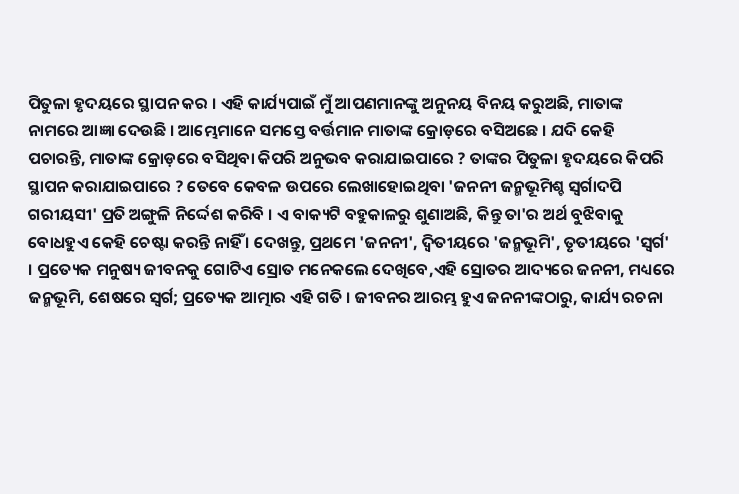ପିତୁଳା ହୃଦୟରେ ସ୍ଥାପନ କର । ଏହି କାର୍ଯ୍ୟପାଇଁ ମୁଁ ଆପଣମାନଙ୍କୁ ଅନୁନୟ ବିନୟ କରୁଅଛି, ମାତାଙ୍କ ନାମରେ ଆଜ୍ଞା ଦେଉଛି । ଆମ୍ଭେମାନେ ସମସ୍ତେ ବର୍ତ୍ତମାନ ମାତାଙ୍କ କ୍ରୋଡ଼ରେ ବସିଅଛେ । ଯଦି କେହି ପଚାରନ୍ତି, ମାତାଙ୍କ କ୍ରୋଡ଼ରେ ବସିଥିବା କିପରି ଅନୁଭବ କରାଯାଇପାରେ ? ତାଙ୍କର ପିତୁଳା ହୃଦୟରେ କିପରି ସ୍ଥାପନ କରାଯାଇପାରେ ? ତେବେ କେବଳ ଉପରେ ଲେଖାହୋଇଥିବା 'ଜନନୀ ଜନ୍ମଭୂମିଶ୍ଚ ସ୍ୱର୍ଗାଦପି ଗରୀୟସୀ' ପ୍ରତି ଅଙ୍ଗୁଳି ନିର୍ଦ୍ଦେଶ କରିବି । ଏ ବାକ୍ୟଟି ବହୁକାଳରୁ ଶୁଣାଅଛି, କିନ୍ତୁ ତା'ର ଅର୍ଥ ବୁଝିବାକୁ ବୋଧହୁଏ କେହି ଚେଷ୍ଟା କରନ୍ତି ନାହିଁ । ଦେଖନ୍ତୁ, ପ୍ରଥମେ 'ଜନନୀ', ଦ୍ୱିତୀୟରେ 'ଜନ୍ମଭୂମି', ତୃତୀୟରେ 'ସ୍ୱର୍ଗ' । ପ୍ରତ୍ୟେକ ମନୁଷ୍ୟ ଜୀବନକୁ ଗୋଟିଏ ସ୍ରୋତ ମନେକଲେ ଦେଖିବେ,ଏହି ସ୍ରୋତର ଆଦ୍ୟରେ ଜନନୀ, ମଧ୍ୟରେ ଜନ୍ମଭୂମି, ଶେଷରେ ସ୍ୱର୍ଗ; ପ୍ରତ୍ୟେକ ଆତ୍ମାର ଏହି ଗତି । ଜୀବନର ଆରମ୍ଭ ହୁଏ ଜନନୀଙ୍କଠାରୁ, କାର୍ଯ୍ୟ ରଚନା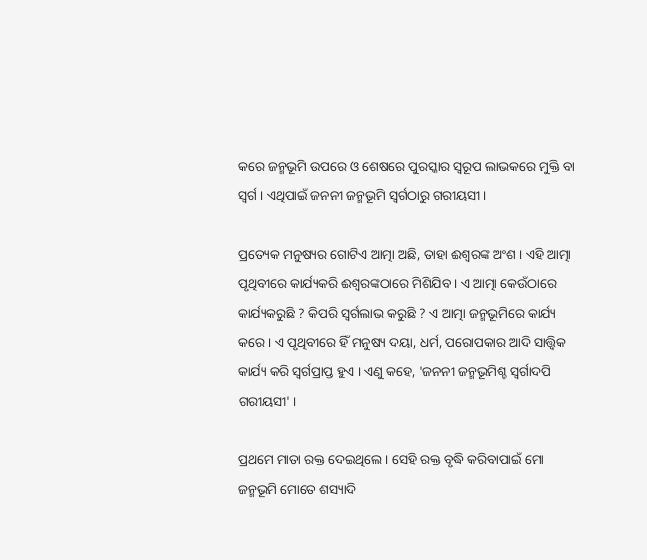କରେ ଜନ୍ମଭୂମି ଉପରେ ଓ ଶେଷରେ ପୁରସ୍କାର ସ୍ୱରୂପ ଲାଭକରେ ମୁକ୍ତି ବା ସ୍ୱର୍ଗ । ଏଥିପାଇଁ ଜନନୀ ଜନ୍ମଭୂମି ସ୍ୱର୍ଗଠାରୁ ଗରୀୟସୀ ।

ପ୍ରତ୍ୟେକ ମନୁଷ୍ୟର ଗୋଟିଏ ଆତ୍ମା ଅଛି, ତାହା ଈଶ୍ୱରଙ୍କ ଅଂଶ । ଏହି ଆତ୍ମା ପୃଥିବୀରେ କାର୍ଯ୍ୟକରି ଈଶ୍ୱରଙ୍କଠାରେ ମିଶିଯିବ । ଏ ଆତ୍ମା କେଉଁଠାରେ କାର୍ଯ୍ୟକରୁଛି ? କିପରି ସ୍ୱର୍ଗଲାଭ କରୁଛି ? ଏ ଆତ୍ମା ଜନ୍ମଭୂମିରେ କାର୍ଯ୍ୟ କରେ । ଏ ପୃଥିବୀରେ ହିଁ ମନୁଷ୍ୟ ଦୟା, ଧର୍ମ, ପରୋପକାର ଆଦି ସାତ୍ତ୍ୱିକ କାର୍ଯ୍ୟ କରି ସ୍ୱର୍ଗପ୍ରାପ୍ତ ହୁଏ । ଏଣୁ କହେ, 'ଜନନୀ ଜନ୍ମଭୂମିଶ୍ଚ ସ୍ୱର୍ଗାଦପି ଗରୀୟସୀ' ।

ପ୍ରଥମେ ମାତା ରକ୍ତ ଦେଇଥିଲେ । ସେହି ରକ୍ତ ବୃଦ୍ଧି କରିବାପାଇଁ ମୋ ଜନ୍ମଭୂମି ମୋତେ ଶସ୍ୟାଦି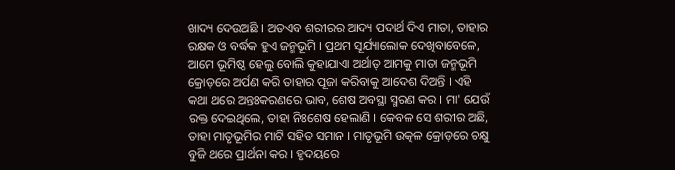ଖାଦ୍ୟ ଦେଉଅଛି । ଅତଏବ ଶରୀରର ଆଦ୍ୟ ପଦାର୍ଥ ଦିଏ ମାତା, ତାହାର ରକ୍ଷକ ଓ ବର୍ଦ୍ଧକ ହୁଏ ଜନ୍ମଭୂମି । ପ୍ରଥମ ସୂର୍ଯ୍ୟାଲୋକ ଦେଖିବାବେଳେ, ଆମେ ଭୂମିଷ୍ଠ ହେଲୁ ବୋଲି କୁହାଯାଏା ଅର୍ଥାତ୍‍ ଆମକୁ ମାତା ଜନ୍ମଭୂମି କ୍ରୋଡ଼ରେ ଅର୍ପଣ କରି ତାହାର ପୂଜା କରିବାକୁ ଆଦେଶ ଦିଅନ୍ତି । ଏହି କଥା ଥରେ ଅନ୍ତଃକରଣରେ ଭାବ, ଶେଷ ଅବସ୍ଥା ସ୍ମରଣ କର । ମା' ଯେଉଁ ରକ୍ତ ଦେଇଥିଲେ, ତାହା ନିଃଶେଷ ହେଲାଣି । କେବଳ ସେ ଶରୀର ଅଛି, ତାହା ମାତୃଭୂମିର ମାଟି ସହିତ ସମାନ । ମାତୃଭୂମି ଉତ୍କଳ କ୍ରୋଡ଼ରେ ଚକ୍ଷୁ ବୁଜି ଥରେ ପ୍ରାର୍ଥନା କର । ହୃଦୟରେ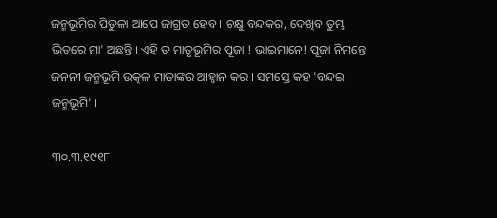ଜନ୍ମଭୂମିର ପିତୁଳା ଆପେ ଜାଗ୍ରତ ହେବ । ଚକ୍ଷୁ ବନ୍ଦକର, ଦେଖିବ ତୁମ୍ଭ ଭିତରେ ମା' ଅଛନ୍ତି । ଏହି ତ ମାତୃଭୂମିର ପୂଜା ! ଭାଇମାନେ! ପୂଜା ନିମନ୍ତେ ଜନନୀ ଜନ୍ମଭୂମି ଉତ୍କଳ ମାତାଙ୍କର ଆହ୍ୱାନ କର । ସମସ୍ତେ କହ 'ବନ୍ଦଇ ଜନ୍ମଭୂମି' ।

୩୦.୩.୧୯୧୮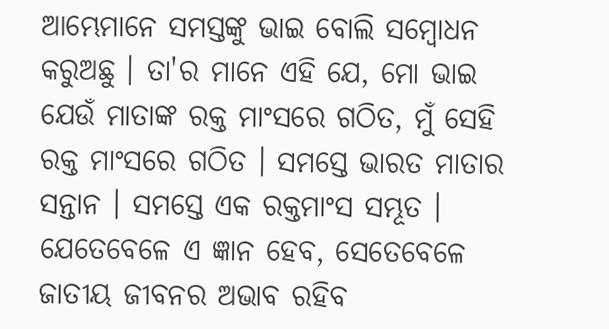ଆମ୍ଭେମାନେ ସମସ୍ତଙ୍କୁ ଭାଇ ବୋଲି ସମ୍ବୋଧନ କରୁଅଛୁ । ତା'ର ମାନେ ଏହି ଯେ, ମୋ ଭାଇ ଯେଉଁ ମାତାଙ୍କ ରକ୍ତ ମାଂସରେ ଗଠିତ, ମୁଁ ସେହି ରକ୍ତ ମାଂସରେ ଗଠିତ । ସମସ୍ତେ ଭାରତ ମାତାର ସନ୍ତାନ । ସମସ୍ତେ ଏକ ରକ୍ତମାଂସ ସମ୍ଭୂତ । ଯେତେବେଳେ ଏ ଜ୍ଞାନ ହେବ, ସେତେବେଳେ ଜାତୀୟ ଜୀବନର ଅଭାବ ରହିବ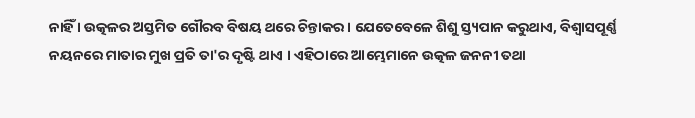ନାହିଁ । ଉତ୍କଳର ଅସ୍ତମିତ ଗୌରବ ବିଷୟ ଥରେ ଚିନ୍ତାକର । ଯେତେବେଳେ ଶିଶୁ ସ୍ତ୍ୟପାନ କରୁଥାଏ, ବିଶ୍ୱାସପୂର୍ଣ୍ଣ ନୟନରେ ମାତାର ମୁଖ ପ୍ରତି ତା'ର ଦୃଷ୍ଟି ଥାଏ । ଏହିଠାରେ ଆମ୍ଭେମାନେ ଉତ୍କଳ ଜନନୀ ତଥା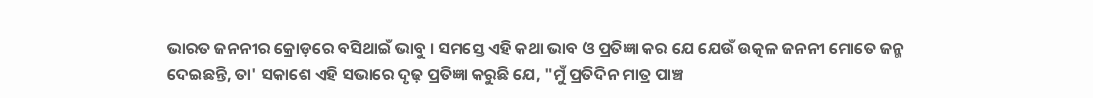ଭାରତ ଜନନୀର କ୍ରୋଡ଼ରେ ବସିଥାଇଁ ଭାବୁ । ସମସ୍ତେ ଏହି କଥା ଭାବ ଓ ପ୍ରତିଜ୍ଞା କର ଯେ ଯେଉଁ ଉତ୍କଳ ଜନନୀ ମୋତେ ଜନ୍ମ ଦେଇଛନ୍ତି, ତା' ସକାଶେ ଏହି ସଭାରେ ଦୃଢ଼ ପ୍ରତିଜ୍ଞା କରୁଛି ଯେ, "ମୁଁ ପ୍ରତିଦିନ ମାତ୍ର ପାଞ୍ଚ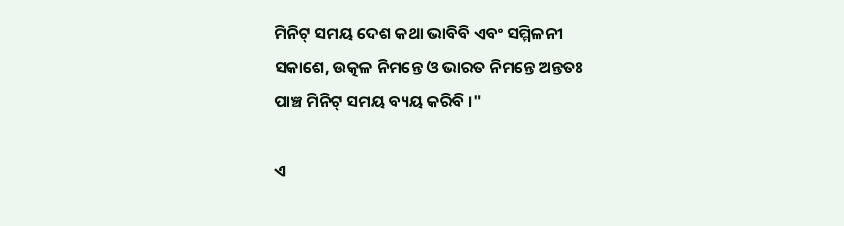ମିନିଟ୍‍ ସମୟ ଦେଶ କଥା ଭାବିବି ଏବଂ ସମ୍ମିଳନୀ ସକାଶେ, ଉତ୍କଳ ନିମନ୍ତେ ଓ ଭାରତ ନିମନ୍ତେ ଅନ୍ତତଃ ପାଞ୍ଚ ମିନିଟ୍‍ ସମୟ ବ୍ୟୟ କରିବି ।"

ଏ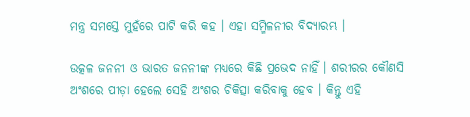ମନ୍ତ୍ର ସମସ୍ତେ ମୁହଁରେ ପାଟି କରି କହ । ଏହା ସମ୍ମିଳନୀର ବିଦ୍ୟାରମ୍ଭ ।

ଉତ୍କଳ ଜନନୀ ଓ ଭାରତ ଜନନୀଙ୍କ ମଧ୍ୟରେ କିଛି ପ୍ରଭେଦ ନାହିଁ । ଶରୀରର କୌଣସି ଅଂଶରେ ପୀଡ଼ା ହେଲେ ସେହି ଅଂଶର ଚିକିତ୍ସା କରିବାକୁ ହେବ । କିନ୍ତୁ ଏହି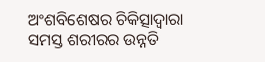ଅଂଶବିଶେଷର ଚିକିତ୍ସାଦ୍ୱାରା ସମସ୍ତ ଶରୀରର ଉନ୍ନତି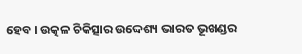ହେବ । ଉତ୍କଳ ଚିକିତ୍ସାର ଉଦ୍ଦେଶ୍ୟ ଭାରତ ଭୂଖଣ୍ଡର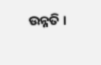ଉନ୍ନତି ।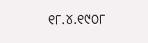୧୮.୪.୧୯୦୮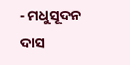- ମଧୁସୂଦନ ଦାସ